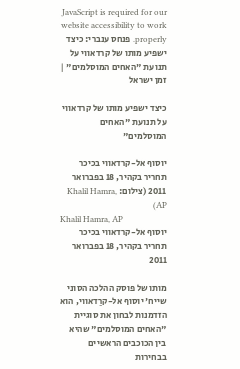JavaScript is required for our website accessibility to work properly. פנחס ענברי: כיצד ישפיע מותו של קרדאווי על תנועת "האחים המוסלמים" | זמן ישראל

כיצד ישפיע מותו של קרדאווי על תנועת "האחים המוסלמים"

יוסוף אל-קרדאווי בכיכר תחריר בקהיר, 18 בפברואר 2011 (צילום: Khalil Hamra, AP)
Khalil Hamra, AP
יוסוף אל-קרדאווי בכיכר תחריר בקהיר, 18 בפברואר 2011

מותו של פוסק ההלכה הסוני שייח' יוסוף אל-קרַדאווי, הוא הזדמנות לבחון את סוגיית "האחים המוסלמים" שהיא בין הכוכבים הראשיים בבחירות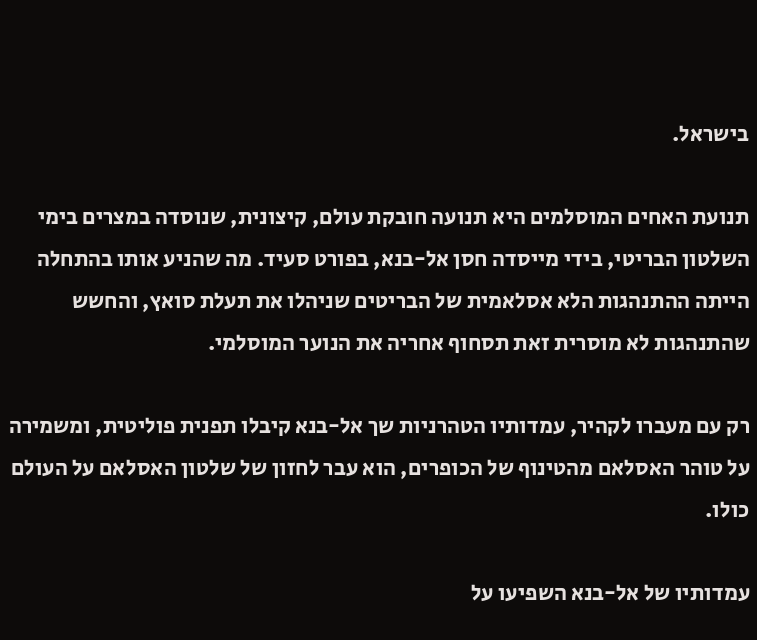בישראל.

תנועת האחים המוסלמים היא תנועה חובקת עולם, קיצונית, שנוסדה במצרים בימי השלטון הבריטי, בידי מייסדה חסן אל-בנא, בפורט סעיד. מה שהניע אותו בהתחלה הייתה ההתנהגות הלא אסלאמית של הבריטים שניהלו את תעלת סואץ, והחשש שהתנהגות לא מוסרית זאת תסחוף אחריה את הנוער המוסלמי.

רק עם מעברו לקהיר, עמדותיו הטהרניות שך אל-בנא קיבלו תפנית פוליטית, ומשמירה על טוהר האסלאם מהטינוף של הכופרים, הוא עבר לחזון של שלטון האסלאם על העולם כולו.

עמדותיו של אל-בנא השפיעו על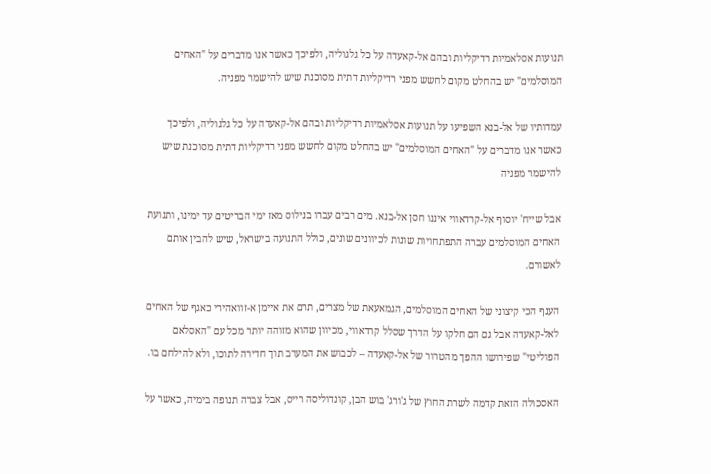תנועות אסלאמיות רדיקליות ובהם אל-קאעדה על כל גלגוליה, ולפיכך כאשר אנו מדברים על "האחים המוסלמים" יש בהחלט מקום לחשש מפני רדיקליות דתית מסוכנת שיש להישמר מפניה.

עמדותיו של אל-בנא השפיעו על תנועות אסלאמיות רדיקליות ובהם אל-קאעדה על כל גלגוליה, ולפיכך כאשר אנו מדברים על "האחים המוסלמים" יש בהחלט מקום לחשש מפני רדיקליות דתית מסוכנת שיש להישמר מפניה

אבל שייח' יוסוף אל-קרדאווי איננו חסן אל-בנא. מים רבים עברו בנילוס מאז ימי הבריטים עד ימינו, ותנועת האחים המוסלמים עברה התפתחויות שונות לכיוונים שונים, כולל התנועה בישראל, שיש להבין אותם לאשורם.

הענף הכי קיצוני של האחים המוסלמים, הגמאעאת של מצרים, תרם את איימן א-זוואהירי כאגף של האחים לאל-קאעדה אבל גם הם חלקו על הדרך שסלל קרדאווי, מכיוון שהוא מזוהה יותר מכל עם "האסלאם הפוליטי" שפירושו ההפך מהטרור של אל-קאעדה – לכבוש את המערב תוך חדירה לתוכו, ולא להילחם בו.

האסכולה הזאת קדמה לשרת החוץ של ג'ורג' בוש הבן, קונדוליסה רייס, אבל צברה תנופה בימיה, כאשר על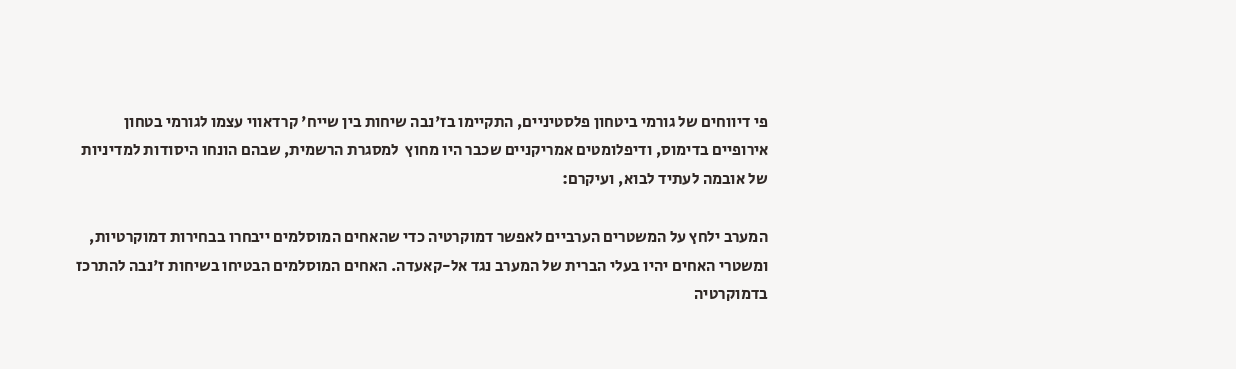פי דיווחים של גורמי ביטחון פלסטיניים, התקיימו בז'נבה שיחות בין שייח' קרדאווי עצמו לגורמי בטחון אירופיים בדימוס, ודיפלומטים אמריקניים שכבר היו מחוץ  למסגרת הרשמית, שבהם הונחו היסודות למדיניות של אובמה לעתיד לבוא, ועיקרם:

המערב ילחץ על המשטרים הערביים לאפשר דמוקרטיה כדי שהאחים המוסלמים ייבחרו בבחירות דמוקרטיות, ומשטרי האחים יהיו בעלי הברית של המערב נגד אל-קאעדה. האחים המוסלמים הבטיחו בשיחות ז'נבה להתרכז בדמוקרטיה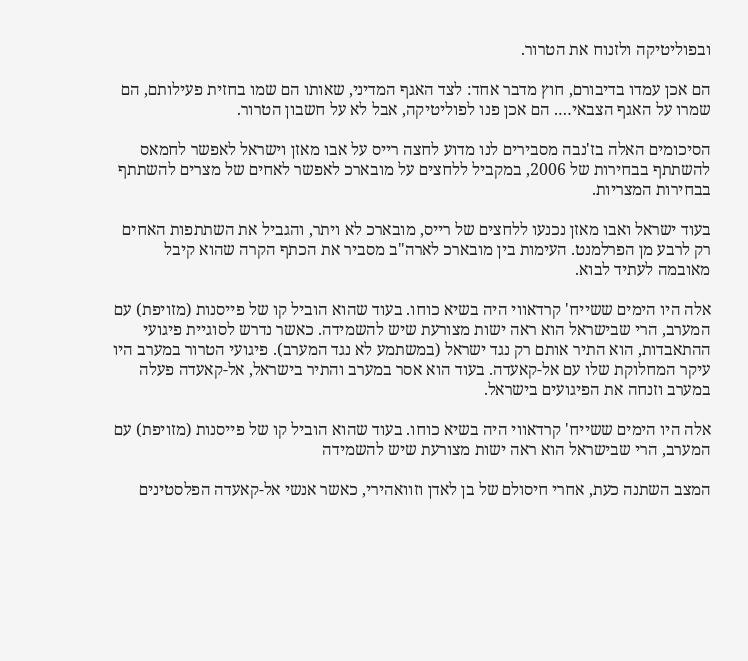ובפוליטיקה ולזנוח את הטרור.

הם אכן עמדו בדיבורם, חוץ מדבר אחד: לצד האגף המדיני, שאותו הם שמו בחזית פעילותם, הם שמרו על האגף הצבאי…. הם אכן פנו לפוליטיקה, אבל לא על חשבון הטרור.

הסיכומים האלה בז'נבה מסבירים לנו מדוע לחצה רייס על אבו מאזן וישראל לאפשר לחמאס להשתתף בבחירות של 2006, במקביל ללחצים על מובארכ לאפשר לאחים של מצרים להשתתף בבחירות המצריות.

בעוד ישראל ואבו מאזן נכנעו ללחצים של רייס, מובארכ לא ויתר, והגביל את השתתפות האחים רק לרבע מן הפרלמנט. העימות בין מובארכ לארה"ב מסביר את הכתף הקרה שהוא קיבל מאובמה לעתיד לבוא.

אלה היו הימים ששייח' קרדאווי היה בשיא כוחו. בעוד שהוא הוביל קו של פייסנות (מזויפת) עם המערב, הרי שבישראל הוא ראה ישות מצורעת שיש להשמידה. כאשר נדרש לסוגיית פיגועי ההתאבדות, הוא התיר אותם רק נגד ישראל (במשתמע לא נגד המערב). פיגועי הטרור במערב היו עיקר המחלוקת שלו עם אל-קאעדה. בעוד הוא אסר במערב והתיר בישראל, אל-קאעדה פעלה במערב וזנחה את הפיגועים בישראל.

אלה היו הימים ששייח' קרדאווי היה בשיא כוחו. בעוד שהוא הוביל קו של פייסנות (מזויפת) עם המערב, הרי שבישראל הוא ראה ישות מצורעת שיש להשמידה

המצב השתנה כעת, אחרי חיסולם של בן לאדן וזוואהירי, כאשר אנשי אל-קאעדה הפלסטינים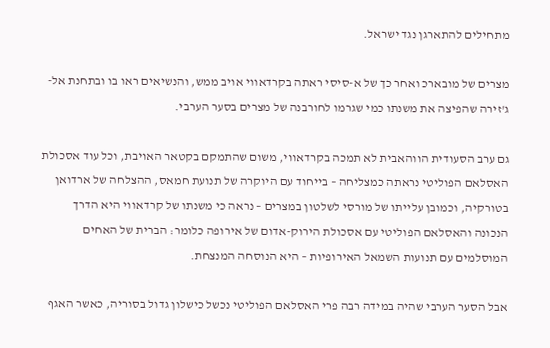מתחילים להתארגן נגד ישראל.

מצרים של מובארכ ואחר כך של א-סיסי ראתה בקרדאווי אויב ממש, והנשיאים ראו בו ובתחנת אל-ג'זירה שהפיצה את משנתו כמי שגרמו לחורבנה של מצרים בסער הערבי.

גם ערב הסעודית הווהאבית לא תמכה בקרדאווי, משום שהתמקם בקטאר האויבת, וכל עוד אסכולת האסלאם הפוליטי נראתה כמצליחה – בייחוד עם היוקרה של תנועת חמאס, ההצלחה של ארדואן בטורקיה, וכמובן עלייתו של מורסי לשלטון במצרים – נראה כי משנתו של קרדאווי היא הדרך הנכונה והאסלאם הפוליטי עם אסכולת הירוק-אדום של אירופה כלומר: הברית של האחים המוסלמים עם תנועות השמאל האירופיות – היא הנוסחה המנצחת.

אבל הסער הערבי שהיה במידה רבה פרי האסלאם הפוליטי נכשל כישלון גדול בסוריה, כאשר האגף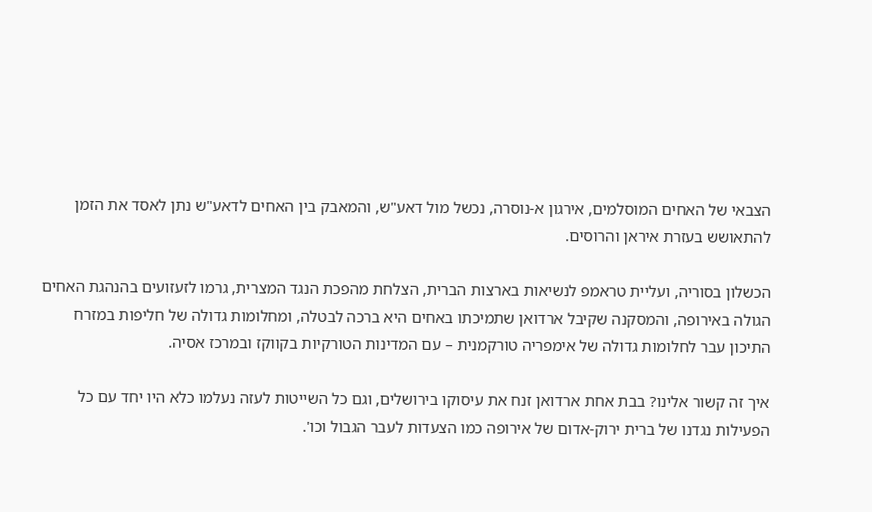הצבאי של האחים המוסלמים, אירגון א-נוסרה, נכשל מול דאע"ש, והמאבק בין האחים לדאע"ש נתן לאסד את הזמן להתאושש בעזרת איראן והרוסים.

הכשלון בסוריה, ועליית טראמפ לנשיאות בארצות הברית, הצלחת מהפכת הנגד המצרית, גרמו לזעזועים בהנהגת האחים הגולה באירופה, והמסקנה שקיבל ארדואן שתמיכתו באחים היא ברכה לבטלה, ומחלומות גדולה של חליפות במזרח התיכון עבר לחלומות גדולה של אימפריה טורקמנית – עם המדינות הטורקיות בקווקז ובמרכז אסיה.

איך זה קשור אלינו? בבת אחת ארדואן זנח את עיסוקו בירושלים, וגם כל השייטות לעזה נעלמו כלא היו יחד עם כל הפעילות נגדנו של ברית ירוק-אדום של אירופה כמו הצעדות לעבר הגבול וכו'.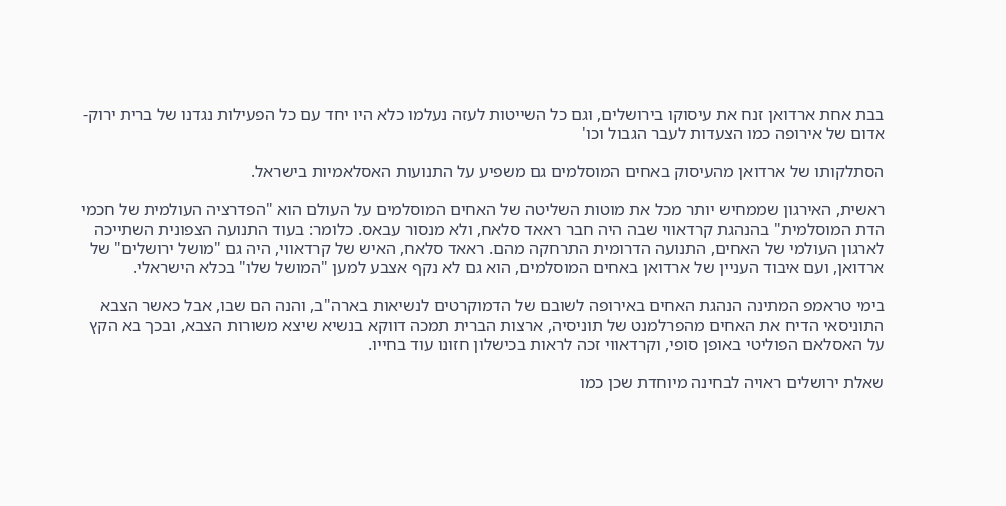בבת אחת ארדואן זנח את עיסוקו בירושלים, וגם כל השייטות לעזה נעלמו כלא היו יחד עם כל הפעילות נגדנו של ברית ירוק-אדום של אירופה כמו הצעדות לעבר הגבול וכו'

הסתלקותו של ארדואן מהעיסוק באחים המוסלמים גם משפיע על התנועות האסלאמיות בישראל.

ראשית, האירגון שממחיש יותר מכל את מוטות השליטה של האחים המוסלמים על העולם הוא "הפדרציה העולמית של חכמי הדת המוסלמית" בהנהגת קרדאווי שבה היה חבר ראאד סלאח, ולא מנסור עבאס. כלומר: בעוד התנועה הצפונית השתייכה לארגון העולמי של האחים, התנועה הדרומית התרחקה מהם. ראאד סלאח, האיש של קרדאווי, היה גם "מושל ירושלים" של ארדואן, ועם איבוד העניין של ארדואן באחים המוסלמים, הוא גם לא נקף אצבע למען "המושל שלו" בכלא הישראלי.

בימי טראמפ המתינה הנהגת האחים באירופה לשובם של הדמוקרטים לנשיאות בארה"ב, והנה הם שבו, אבל כאשר הצבא התוניסאי הדיח את האחים מהפרלמנט של תוניסיה, ארצות הברית תמכה דווקא בנשיא שיצא משורות הצבא, ובכך בא הקץ על האסלאם הפוליטי באופן סופי, וקרדאווי זכה לראות בכישלון חזונו עוד בחייו.

שאלת ירושלים ראויה לבחינה מיוחדת שכן כמו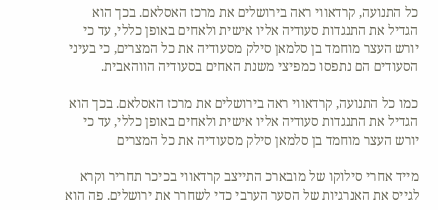כל התנועה, קרדאווי ראה בירושלים את מרכז האסלאם. בכך הוא הגדיל את התנגדות סעודיה אליו אישית ולאחים באופן כללי, עד כי יורש העצר מוחמד בן סלמאן סילק מסעודיה את כל המצרים, כי בעיני הסעודים הם נתפסו כמפיצי משנת האחים בסעודיה הווהאבית.

כמו כל התנועה, קרדאווי ראה בירושלים את מרכז האסלאם. בכך הוא הגדיל את התנגדות סעודיה אליו אישית ולאחים באופן כללי, עד כי יורש העצר מוחמד בן סלמאן סילק מסעודיה את כל המצרים

מייד אחרי סילוקו של מובארכ התייצב קרדאווי בכיכר תחריר וקרא לגייס את האנרגיות של הסער הערבי כדי לשחרר את ירושלים. פה הוא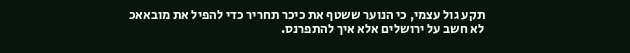תקע גול עצמי, כי הנוער ששטף את כיכר תחריר כדי להפיל את מובאאכ לא חשב על ירושלים אלא איך להתפרנס.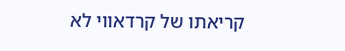קריאתו של קרדאווי לא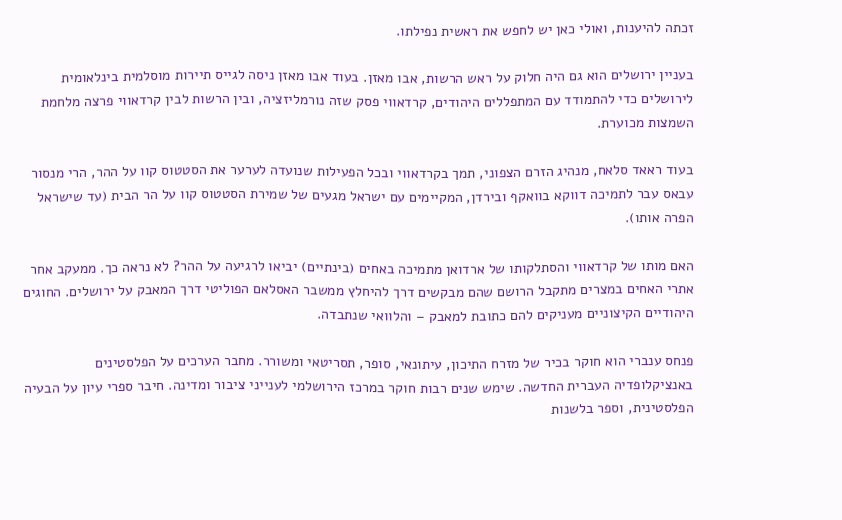זכתה להיענות, ואולי כאן יש לחפש את ראשית נפילתו.

בעניין ירושלים הוא גם היה חלוק על ראש הרשות, אבו מאזן. בעוד אבו מאזן ניסה לגייס תיירות מוסלמית בינלאומית לירושלים כדי להתמודד עם המתפללים היהודים, קרדאווי פסק שזה נורמליזציה, ובין הרשות לבין קרדאווי פרצה מלחמת השמצות מכוערת.

בעוד ראאד סלאח, מנהיג הזרם הצפוני, תמך בקרדאווי ובכל הפעילות שנועדה לערער את הסטטוס קוו על ההר, הרי מנסור עבאס עבר לתמיכה דווקא בוואקף ובירדן, המקיימים עם ישראל מגעים של שמירת הסטטוס קוו על הר הבית (עד שישראל הפרה אותו).

האם מותו של קרדאווי והסתלקותו של ארדואן מתמיכה באחים (בינתיים) יביאו לרגיעה על ההר? לא נראה כך. ממעקב אחר אתרי האחים במצרים מתקבל הרושם שהם מבקשים דרך להיחלץ ממשבר האסלאם הפוליטי דרך המאבק על ירושלים. החוגים היהודיים הקיצוניים מעניקים להם כתובת למאבק – והלוואי שנתבדה.

פנחס ענברי הוא חוקר בכיר של מזרח התיכון, עיתונאי, סופר, תסריטאי ומשורר. מחבר הערכים על הפלסטינים באנציקלופדיה העברית החדשה. שימש שנים רבות חוקר במרכז הירושלמי לענייני ציבור ומדינה. חיבר ספרי עיון על הבעיה הפלסטינית, וספר בלשנות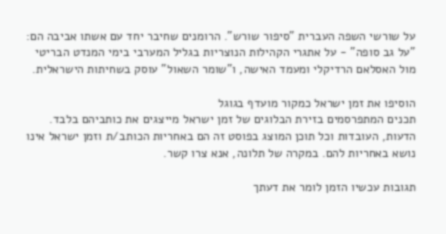על שורשי השפה העברית "סיפור שורש". הרומנים שחיבר יחד עם אשתו אביבה הם: "על גב סופה" - על אתגרי הקהילות הנוצריות בגליל המערבי בימי המנדט הבריטי מול האסלאם הרדיקלי ומעמד האישה, ו"שומר השאול" עוסק בשחיתות הישראלית.

הוסיפו את זמן ישראל כמקור מועדף בגוגל
תכנים המתפרסמים בזירת הבלוגים של זמן ישראל מייצגים את כותביהם בלבד. הדעות, העובדות וכל תוכן המוצג בפוסט זה הם באחריות הכותב/ת וזמן ישראל אינו נושא באחריות להם. במקרה של תלונה, אנא צרו קשר.

תגובות עכשיו הזמן לומר את דעתך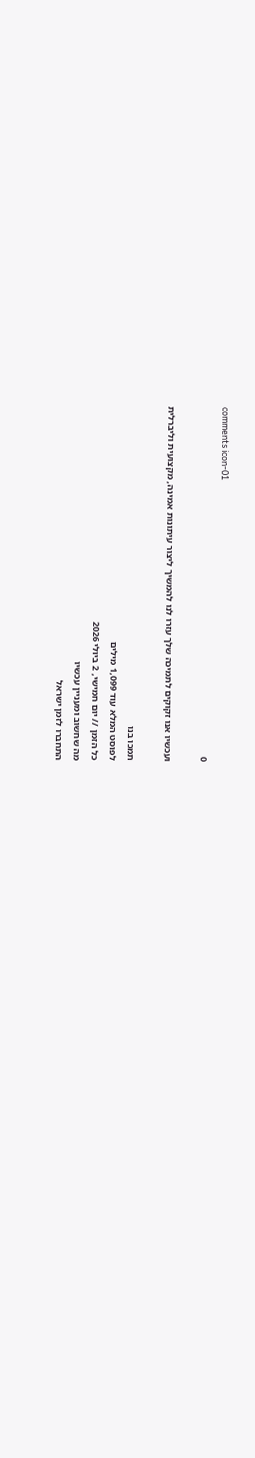comments icon-01
0

ועכשיו אנו זקוקים לתמיכה שלך עזרו לנו להמשיך ליצור עיתונות אמינה, מקצועית וליברלית

תמכו בנו
לפוסט המלא עוד 1,099 מילים
כל הזמן // יום חמישי, 2 ביולי 2026
מה שחשוב ומעניין עכשיו
התחברו לזמן ישראל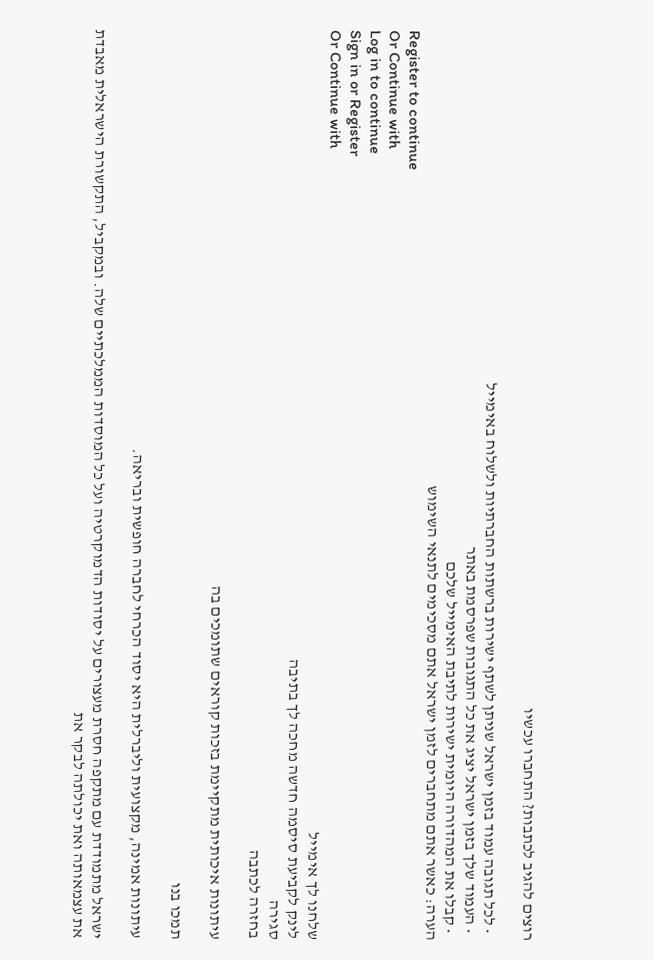רוצים להגיב לכתבות? התחברו עכשיו

  • לכל תגובה עמוד בזמן ישראל שניתן לשתף ישירות ברשתות החברתיות ולשלוח באימייל
  • העמוד שלך בזמן ישראל יציג את כל התגובות שפרסמת באתר
  • קבלו את המהדורה היומית ישירות לתיבת האימייל שלכם
הערה: כאשר אתם מתחברים לזמן ישראל אתם מסכימים לתנאי השימוש
Register to continue
Or Continue with
Log in to continue
Sign in or Register
Or Continue with
שלחנו לך אימייל
לינק לקביעת סיסמה חדשה מחכה לך בתיבה
סגירה
בחזרה לכתבה

עיתונות איכותית מתקיימת בזכות קוראים שתומכים בה

תמכו בנו

עיתונות אמינה, מקצועית וליברלית היא יסוד הכרחי לחברה חופשית ובריאה.

ישראל מתמודדת עם מתקפה חסרת מעצורים על יסודות הדמוקרטיה ועל כל המוסדות הממלכתיים שלה. ובמקביל, התקשורת הישראלית מאבדת את עצמאותה ואת יכולתה לבקר את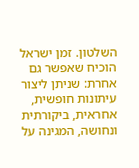השלטון. זמן ישראל הוכיח שאפשר גם אחרת: שניתן ליצור עיתונות חופשית, אחראית, ביקורתית ונחושה, המגינה על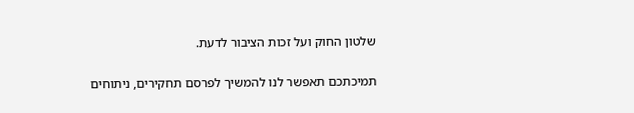שלטון החוק ועל זכות הציבור לדעת.

תמיכתכם תאפשר לנו להמשיך לפרסם תחקירים, ניתוחים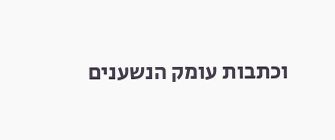וכתבות עומק הנשענים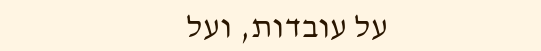על עובדות, ועל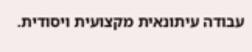עבודה עיתונאית מקצועית ויסודית.